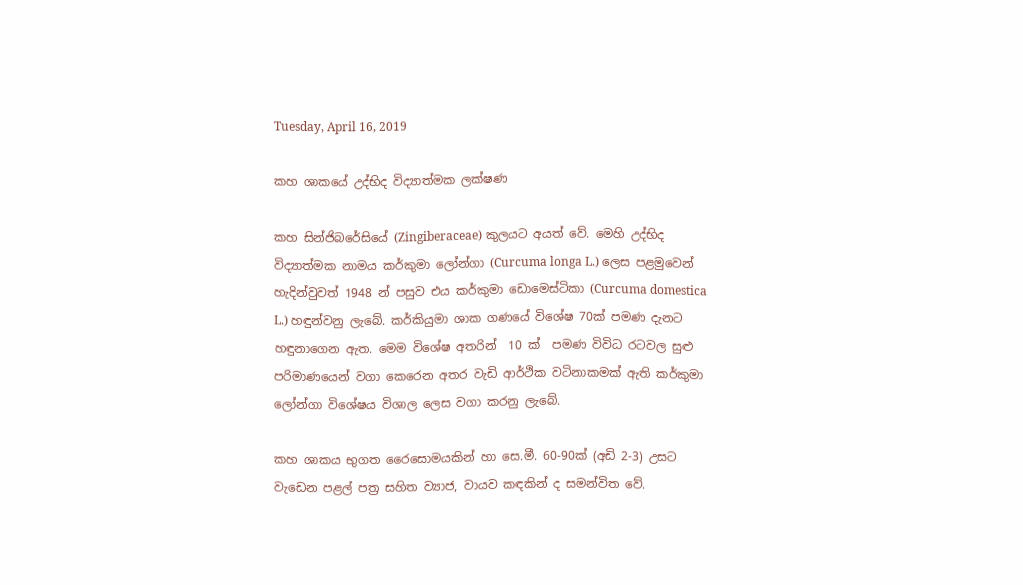Tuesday, April 16, 2019

කහ ශාකයේ උද්භිද විද්‍යාත්මක ලක්ෂණ

කහ සින්ජිබරේසියේ (Zingiberaceae) කුලයට අයත් වේ. මෙහි උද්භිද විද්‍යාත්මක නාමය කර්කුමා ලෝන්ගා (Curcuma longa L.) ලෙස පළමුවෙන් හැදින්වුවත් 1948 න් පසුව එය කර්කුමා ඩොමෙස්ටිකා (Curcuma domestica L.) හඳුන්වනු ලැබේ. කර්කියුමා ශාක ගණයේ විශේෂ 70ක් පමණ දැනට හඳුනාගෙන ඇත. මෙම විශේෂ අතරින්  10 ක්  පමණ විවිධ රටවල සුළු පරිමාණයෙන් වගා කෙරෙන අතර වැඩි ආර්ථික වටිනාකමක් ඇති කර්කුමා ලෝන්ගා විශේෂය විශාල ලෙස වගා කරනු ලැබේ.

කහ ශාකය භුගත රෛසොමයකින් හා සෙ.මී. 60-90ක් (අඩි 2-3) උසට වැඩෙන පළල් පත්‍ර සහිත ව්‍යාජ, වායව කඳකින් ද සමන්විත වේ.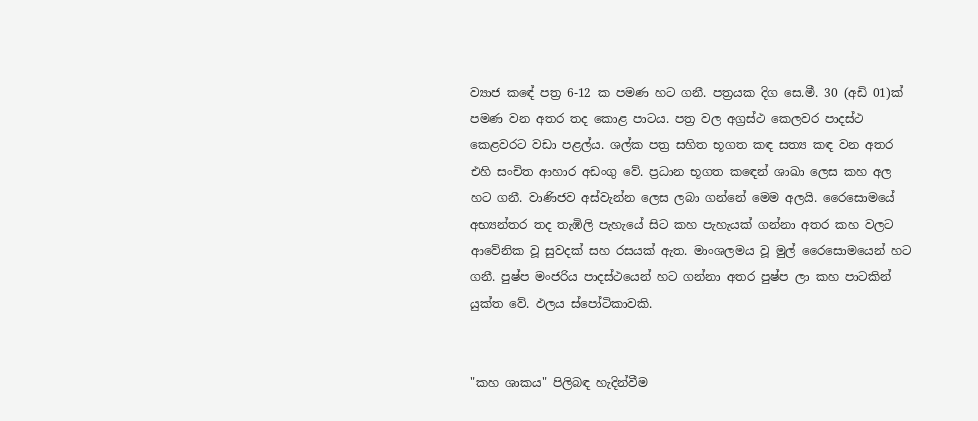ව්‍යාජ කඳේ පත්‍ර 6-12 ක පමණ හට ගනී. පත්‍රයක දිග සෙ.මී. 30 (අඩි 01)ක් පමණ වන අතර තද කොළ පාටය. පත්‍ර වල අග්‍රස්ථ කෙලවර පාදස්ථ කෙළවරට වඩා පළල්ය. ශල්ක පත්‍ර සහිත භූගත කඳ සත්‍ය කඳ වන අතර එහි සංචිත ආහාර අඩංගු වේ. ප්‍රධාන භූගත කඳෙන් ශාඛා ලෙස කහ අල හට ගනී. වාණිජව අස්වැන්න ලෙස ලබා ගන්නේ මෙම අලයි. රෛසොමයේ අභ්‍යන්තර තද තැඹිලි පැහැයේ සිට කහ පැහැයක් ගන්නා අතර කහ වලට ආවේනික වූ සුවදක් සහ රසයක් ඇත. මාංශලමය වූ මුල් රෛසොමයෙන් හට ගනී. පුෂ්ප මංජරිය පාදස්ථයෙන් හට ගන්නා අතර පුෂ්ප ලා කහ පාටකින් යුක්ත වේ. ඵලය ස්පෝටිකාවකි.


"කහ ශාකය" පිලිබඳ හැදින්වීම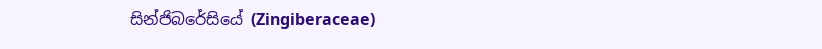සින්ජිබරේසියේ (Zingiberaceae)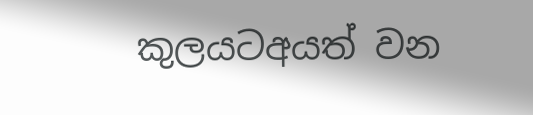කුලයටඅයත් වන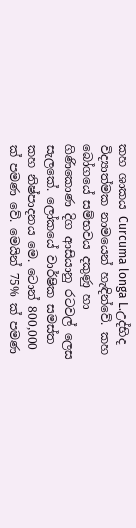කහ ශාකය Curcuma longa L.උද්භිද විද්‍යාත්මක නාමයෙන් හැඳින්වේ. කහ බෝගයේ සම්භවය දකුණු හා ගිණිකොණ දිග ආසියානු රටවල් ලෙස සැලකේ. ලෝකයේ වාර්ෂික සමස්ත කහ නිෂ්පාදනය මෙ. ටොන් 800,000 ක් පමණ වේ. මෙයින් 75% ක් පමණ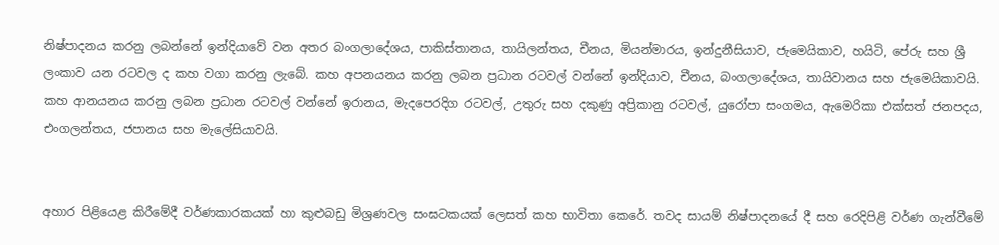නිෂ්පාදනය කරනු ලබන්නේ ඉන්දියාවේ වන අතර බංගලාදේශය, පාකිස්තානය, තායිලන්තය, චීනය, මියන්මාරය, ඉන්දුනීසියාව, ජැමෙයිකාව, හයිටි, පේරු සහ ශ්‍රී ලංකාව යන රටවල ද කහ වගා කරනු ලැබේ. කහ අපනයනය කරනු ලබන ප්‍රධාන රටවල් වන්නේ ඉන්දියාව, චීනය, බංගලාදේශය, තායිවානය සහ ජැමෙයිකාවයි. කහ ආනයනය කරනු ලබන ප්‍රධාන රටවල් වන්නේ ඉරානය, මැදපෙරදිග රටවල්, උතුරු සහ දකුණු අප්‍රිකානු රටවල්, යුරෝපා සංගමය, ඇමෙරිකා එක්සත් ජනපදය, එංගලන්තය, ජපානය සහ මැලේසියාවයි.


අහාර පිළියෙළ කිරීමේදී වර්ණකාරකයක් හා කුළුබඩු මිශ්‍රණවල සංඝටකයක් ලෙසත් කහ භාවිතා කෙරේ. තවද සායම් නිෂ්පාදනයේ දී සහ රෙදිපිළි වර්ණ ගැන්වීමේ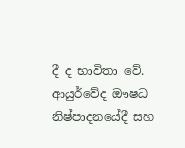දී ද භාවිතා වේ. ආයුර්වේද ඖෂධ නිෂ්පාදනයේදී සහ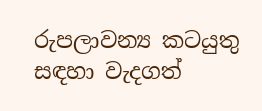රුපලාවන්‍ය කටයුතු සඳහා වැදගත්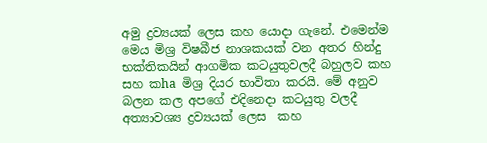අමු ද්‍රව්‍යයක් ලෙස කහ යොදා ගැනේ. එමෙන්ම මෙය මිශ්‍ර විෂබීජ නාශකයක් වන අතර හින්දු භක්තිකයින් ආගමික කටයුතුවලදී බහුලව කහ සහ කha මිශ්‍ර දියර භාවිතා කරයි. මේ අනුව බලන කල අපගේ එදිනෙදා කටයුතු වලදී අත්‍යාවශ්‍ය ද්‍රව්‍යයක් ලෙස  කහ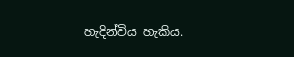හැදින්විය හැකිය.